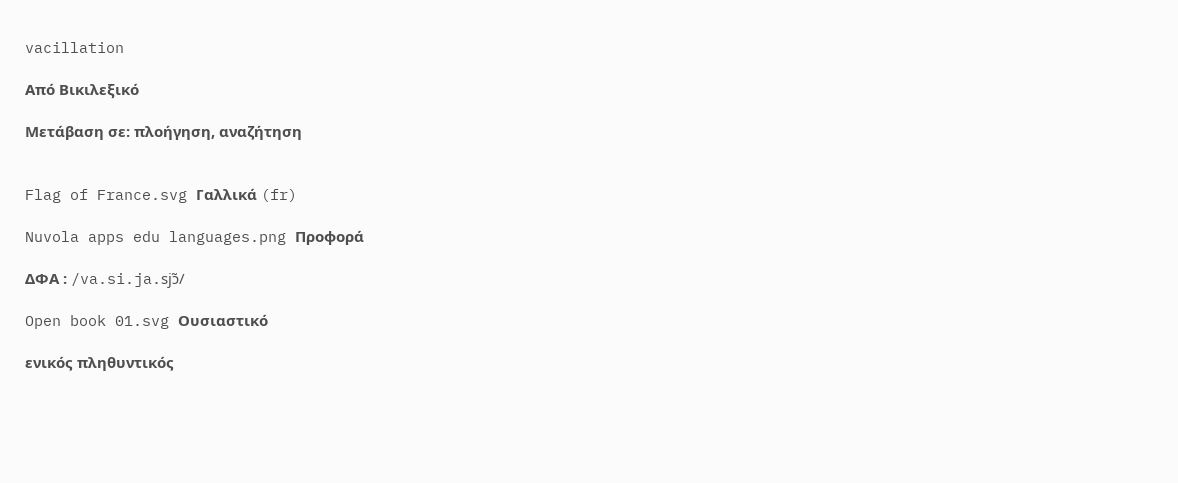vacillation

Από Βικιλεξικό

Μετάβαση σε: πλοήγηση, αναζήτηση


Flag of France.svg Γαλλικά (fr)

Nuvola apps edu languages.png Προφορά

ΔΦΑ : /va.si.ja.sjɔ̃/

Open book 01.svg Ουσιαστικό

ενικός πληθυντικός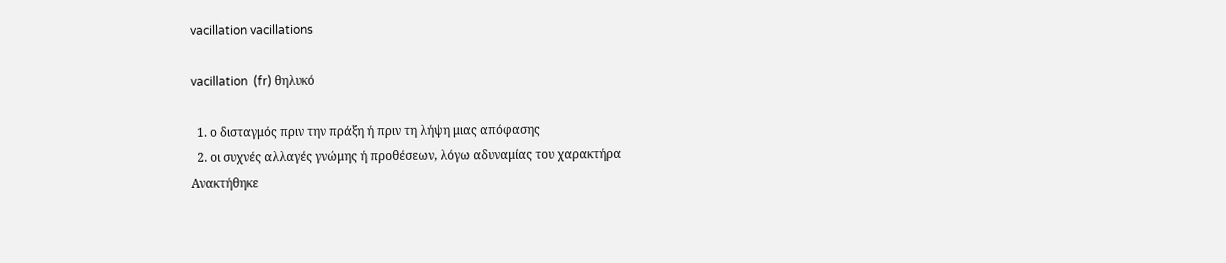vacillation vacillations

vacillation  (fr) θηλυκό

  1. ο δισταγμός πριν την πράξη ή πριν τη λήψη μιας απόφασης
  2. οι συχνές αλλαγές γνώμης ή προθέσεων, λόγω αδυναμίας του χαρακτήρα
Ανακτήθηκε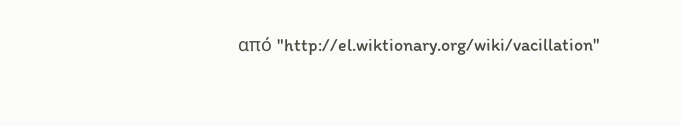από "http://el.wiktionary.org/wiki/vacillation"